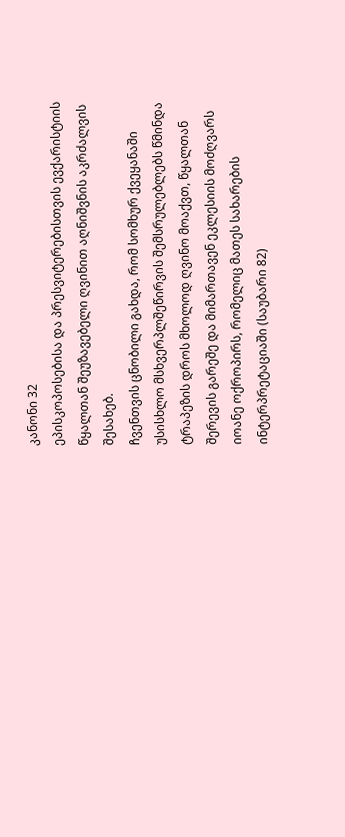კანონი 32
ეპისკოპოსებისა და პრესვიტერებისთვის ევქარისტიის წყალთან შეუზავებელი ღვინით აღნიშვნის აკრძალვის შესახებ.
ჩვენთვის ცნობილი გახდა, რომ სომხურ ქვეყანაში უსისხლო მსხვერპლშეწირვის შემსრულებლებს წმინდა ტრაპეზის დროს მხოლოდ ღვინო მოაქვთ, წყალთან შერევის გარეშე და მიმართავენ ეკლესიის მოძღვარს იოანე ოქროპირს, რომელიც მათეს სახარების ინტერპრეტაციაში (საუბარი 82)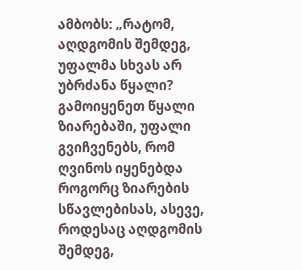ამბობს: „რატომ, აღდგომის შემდეგ, უფალმა სხვას არ უბრძანა წყალი? გამოიყენეთ წყალი ზიარებაში, უფალი გვიჩვენებს, რომ ღვინოს იყენებდა როგორც ზიარების სწავლებისას, ასევე, როდესაც აღდგომის შემდეგ,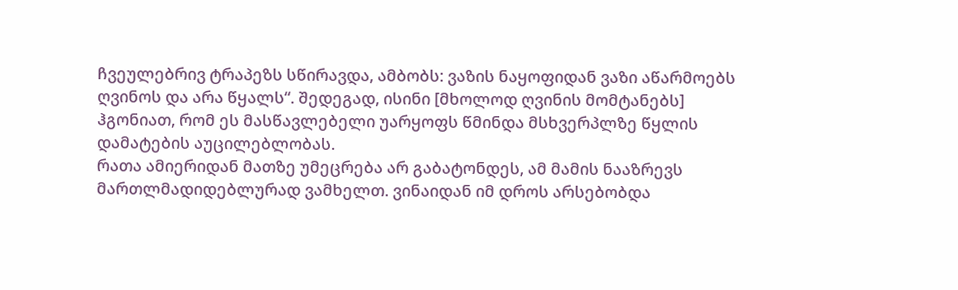ჩვეულებრივ ტრაპეზს სწირავდა, ამბობს: ვაზის ნაყოფიდან ვაზი აწარმოებს ღვინოს და არა წყალს“. შედეგად, ისინი [მხოლოდ ღვინის მომტანებს] ჰგონიათ, რომ ეს მასწავლებელი უარყოფს წმინდა მსხვერპლზე წყლის დამატების აუცილებლობას.
რათა ამიერიდან მათზე უმეცრება არ გაბატონდეს, ამ მამის ნააზრევს მართლმადიდებლურად ვამხელთ. ვინაიდან იმ დროს არსებობდა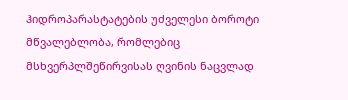ჰიდროპარასტატების უძველესი ბოროტი მწვალებლობა, რომლებიც მსხვერპლშეწირვისას ღვინის ნაცვლად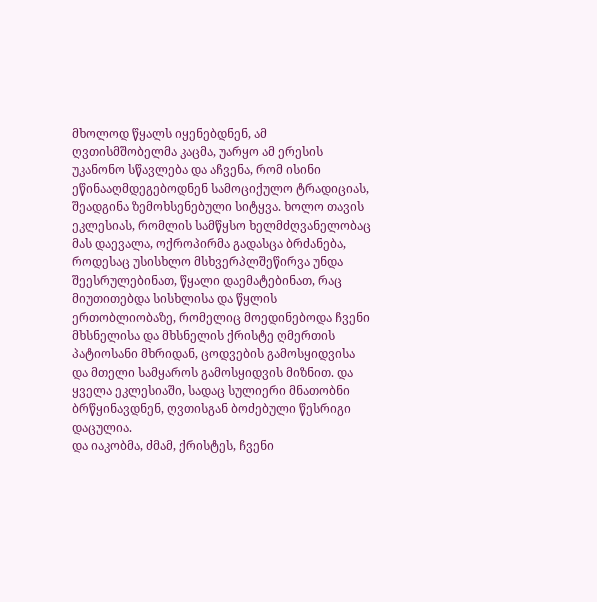მხოლოდ წყალს იყენებდნენ, ამ ღვთისმშობელმა კაცმა, უარყო ამ ერესის უკანონო სწავლება და აჩვენა, რომ ისინი ეწინააღმდეგებოდნენ სამოციქულო ტრადიციას, შეადგინა ზემოხსენებული სიტყვა. ხოლო თავის ეკლესიას, რომლის სამწყსო ხელმძღვანელობაც მას დაევალა, ოქროპირმა გადასცა ბრძანება, როდესაც უსისხლო მსხვერპლშეწირვა უნდა შეესრულებინათ, წყალი დაემატებინათ, რაც მიუთითებდა სისხლისა და წყლის ერთობლიობაზე, რომელიც მოედინებოდა ჩვენი მხსნელისა და მხსნელის ქრისტე ღმერთის პატიოსანი მხრიდან, ცოდვების გამოსყიდვისა და მთელი სამყაროს გამოსყიდვის მიზნით. და ყველა ეკლესიაში, სადაც სულიერი მნათობნი ბრწყინავდნენ, ღვთისგან ბოძებული წესრიგი დაცულია.
და იაკობმა, ძმამ, ქრისტეს, ჩვენი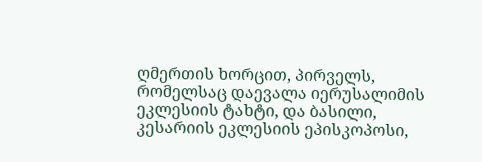ღმერთის ხორცით, პირველს, რომელსაც დაევალა იერუსალიმის ეკლესიის ტახტი, და ბასილი, კესარიის ეკლესიის ეპისკოპოსი,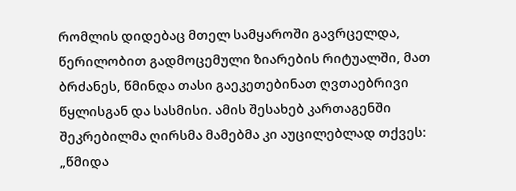რომლის დიდებაც მთელ სამყაროში გავრცელდა, წერილობით გადმოცემული ზიარების რიტუალში, მათ ბრძანეს, წმინდა თასი გაეკეთებინათ ღვთაებრივი წყლისგან და სასმისი. ამის შესახებ კართაგენში შეკრებილმა ღირსმა მამებმა კი აუცილებლად თქვეს: „წმიდა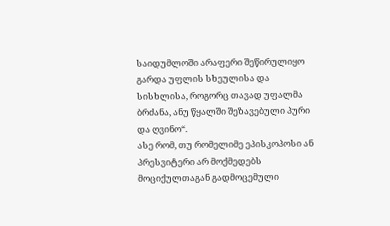საიდუმლოში არაფერი შეწირულიყო გარდა უფლის სხეულისა და სისხლისა, როგორც თავად უფალმა ბრძანა, ანუ წყალში შეზავებული პური და ღვინო“.
ასე რომ, თუ რომელიმე ეპისკოპოსი ან პრესვიტერი არ მოქმედებს მოციქულთაგან გადმოცემული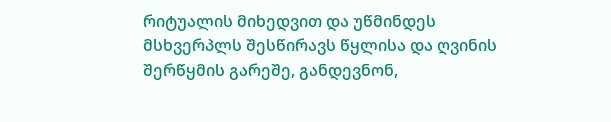რიტუალის მიხედვით და უწმინდეს მსხვერპლს შესწირავს წყლისა და ღვინის შერწყმის გარეშე, განდევნონ,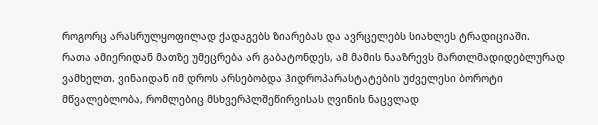როგორც არასრულყოფილად ქადაგებს ზიარებას და ავრცელებს სიახლეს ტრადიციაში.
რათა ამიერიდან მათზე უმეცრება არ გაბატონდეს, ამ მამის ნააზრევს მართლმადიდებლურად ვამხელთ. ვინაიდან იმ დროს არსებობდა ჰიდროპარასტატების უძველესი ბოროტი მწვალებლობა, რომლებიც მსხვერპლშეწირვისას ღვინის ნაცვლად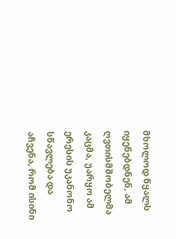მხოლოდ წყალს იყენებდნენ, ამ ღვთისმშობელმა კაცმა, უარყო ამ ერესის უკანონო სწავლება და აჩვენა, რომ ისინი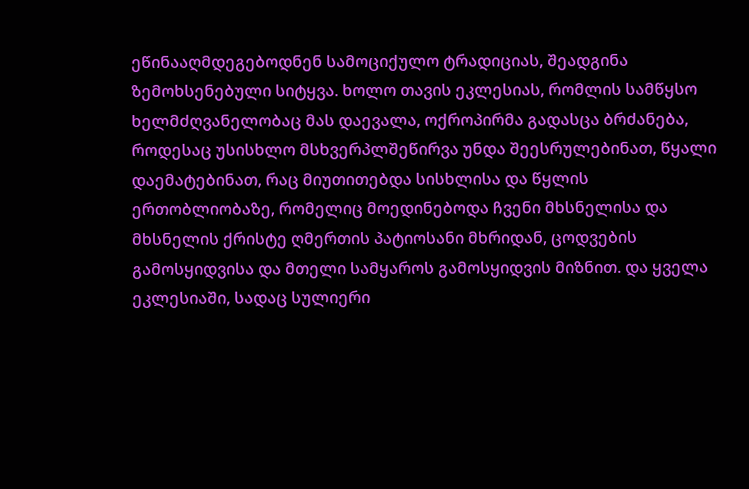ეწინააღმდეგებოდნენ სამოციქულო ტრადიციას, შეადგინა ზემოხსენებული სიტყვა. ხოლო თავის ეკლესიას, რომლის სამწყსო ხელმძღვანელობაც მას დაევალა, ოქროპირმა გადასცა ბრძანება, როდესაც უსისხლო მსხვერპლშეწირვა უნდა შეესრულებინათ, წყალი დაემატებინათ, რაც მიუთითებდა სისხლისა და წყლის ერთობლიობაზე, რომელიც მოედინებოდა ჩვენი მხსნელისა და მხსნელის ქრისტე ღმერთის პატიოსანი მხრიდან, ცოდვების გამოსყიდვისა და მთელი სამყაროს გამოსყიდვის მიზნით. და ყველა ეკლესიაში, სადაც სულიერი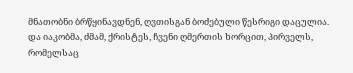მნათობნი ბრწყინავდნენ, ღვთისგან ბოძებული წესრიგი დაცულია.
და იაკობმა, ძმამ, ქრისტეს, ჩვენი ღმერთის ხორცით, პირველს, რომელსაც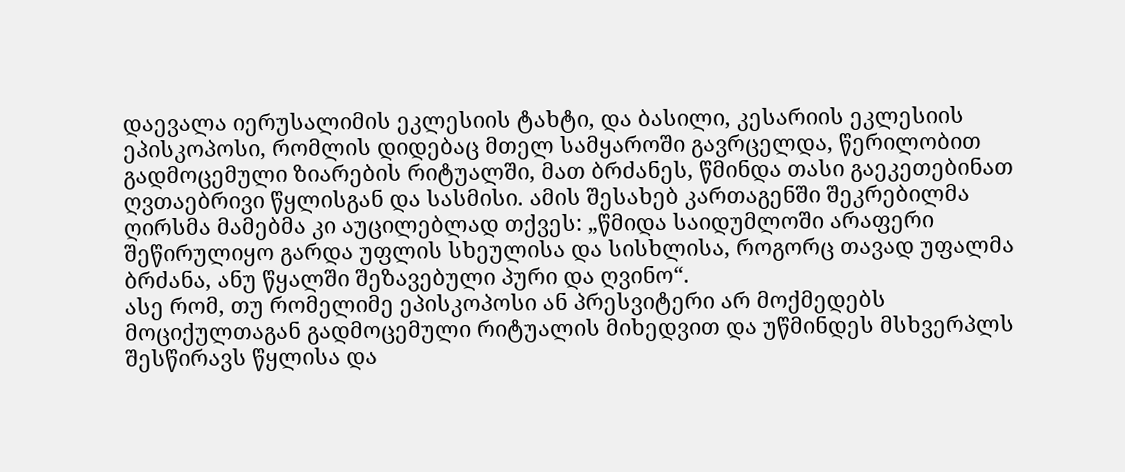დაევალა იერუსალიმის ეკლესიის ტახტი, და ბასილი, კესარიის ეკლესიის ეპისკოპოსი, რომლის დიდებაც მთელ სამყაროში გავრცელდა, წერილობით გადმოცემული ზიარების რიტუალში, მათ ბრძანეს, წმინდა თასი გაეკეთებინათ ღვთაებრივი წყლისგან და სასმისი. ამის შესახებ კართაგენში შეკრებილმა ღირსმა მამებმა კი აუცილებლად თქვეს: „წმიდა საიდუმლოში არაფერი შეწირულიყო გარდა უფლის სხეულისა და სისხლისა, როგორც თავად უფალმა ბრძანა, ანუ წყალში შეზავებული პური და ღვინო“.
ასე რომ, თუ რომელიმე ეპისკოპოსი ან პრესვიტერი არ მოქმედებს მოციქულთაგან გადმოცემული რიტუალის მიხედვით და უწმინდეს მსხვერპლს შესწირავს წყლისა და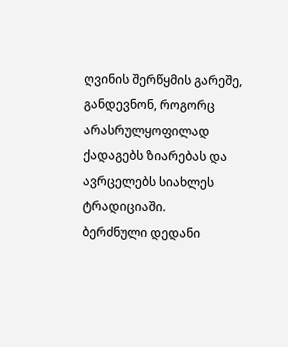ღვინის შერწყმის გარეშე, განდევნონ, როგორც არასრულყოფილად ქადაგებს ზიარებას და ავრცელებს სიახლეს ტრადიციაში.
ბერძნული დედანი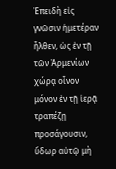Ἐπειδὴ εἰς γνῶσιν ἡμετέραν ἦλθεν, ὡς ἐν τῇ τῶν Ἀρμενίων χώρᾳ οἶνον μόνον ἐν τῇ ἱερᾷ τραπέζῃ προσάγουσιν, ὕδωρ αὐτῷ μὴ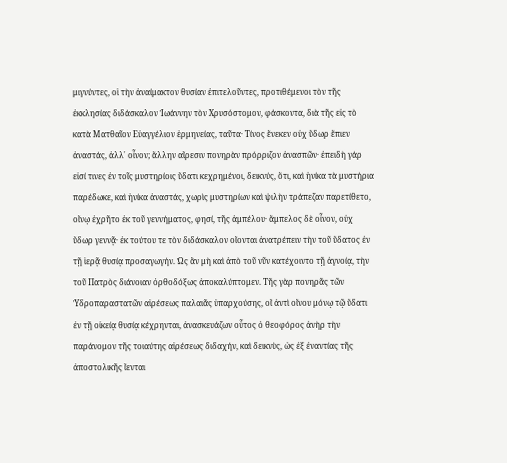μιγνύντες, οἱ τὴν ἀναίμακτον θυσίαν ἐπιτελοῦντες, προτιθέμενοι τὸν τῆς ἐκκλησίας διδάσκαλον Ἰωάννην τὸν Χρυσόστομον, φάσκοντα, διὰ τῆς εἰς τὸ κατὰ Ματθαῖον Εὐαγγέλιον ἑρμηνείας, ταῦτα· Τίνος ἕνεκεν οὐχ ὕδωρ ἔπιεν ἀναστάς, ἀλλ᾿ οἶνον; ἄλλην αἵρεσιν πονηρὰν πρόρριζον ἀνασπῶν· ἐπειδὴ γάρ εἰσί τινες ἐν τοῖς μυστηρίοις ὕδατι κεχρημένοι, δεικνύς, ὅτι, καὶ ἡνίκα τὰ μυστήρια παρέδωκε, καὶ ἡνίκα ἀναστάς, χωρὶς μυστηρίων καὶ ψιλὴν τράπεζαν παρετίθετο, οἴνῳ ἐχρῆτο ἐκ τοῦ γεννήματος, φησί, τῆς ἀμπέλου· ἄμπελος δὲ οἶνον, οὐχ ὕδωρ γεννᾷ· ἐκ τούτου τε τὸν διδάσκαλον οἴονται ἀνατρέπειν τὴν τοῦ ὕδατος ἐν τῇ ἱερᾷ θυσίᾳ προσαγωγήν. Ὡς ἂν μὴ καὶ ἀπὸ τοῦ νῦν κατέχοιντο τῇ ἀγνοίᾳ, τὴν τοῦ Πατρὸς διάνοιαν ὀρθοδόξως ἀποκαλύπτομεν. Τῆς γὰρ πονηρᾶς τῶν Ὑδροπαραστατῶν αἱρέσεως παλαιᾶς ὑπαρχούσης, οἳ ἀντὶ οἴνου μόνῳ τῷ ὕδατι ἐν τῇ οἰκείᾳ θυσίᾳ κέχρηνται, ἀνασκευάζων οὗτος ὁ θεοφόρος ἀνὴρ τὴν παράνομον τῆς τοιαύτης αἱρέσεως διδαχήν, καὶ δεικνὺς, ὡς ἐξ ἐναντίας τῆς ἀποστολικῆς ἵενται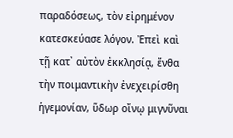παραδόσεως, τὸν εἰρημένον κατεσκεύασε λόγον. Ἐπεὶ καὶ τῇ κατ᾿ αὐτὸν ἐκκλησίᾳ, ἔνθα τὴν ποιμαντικὴν ἐνεχειρίσθη ἡγεμονίαν, ὕδωρ οἴνῳ μιγνῦναι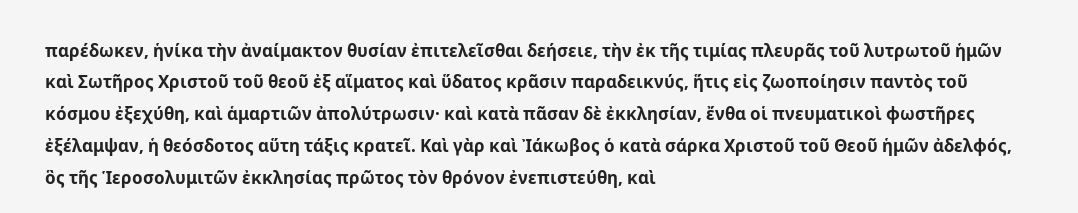παρέδωκεν, ἡνίκα τὴν ἀναίμακτον θυσίαν ἐπιτελεῖσθαι δεήσειε, τὴν ἐκ τῆς τιμίας πλευρᾶς τοῦ λυτρωτοῦ ἡμῶν καὶ Σωτῆρος Χριστοῦ τοῦ θεοῦ ἐξ αἵματος καὶ ὕδατος κρᾶσιν παραδεικνύς, ἥτις εἰς ζωοποίησιν παντὸς τοῦ κόσμου ἐξεχύθη, καὶ ἁμαρτιῶν ἀπολύτρωσιν· καὶ κατὰ πᾶσαν δὲ ἐκκλησίαν, ἔνθα οἱ πνευματικοὶ φωστῆρες ἐξέλαμψαν, ἡ θεόσδοτος αὕτη τάξις κρατεῖ. Καὶ γὰρ καὶ Ἰάκωβος ὁ κατὰ σάρκα Χριστοῦ τοῦ Θεοῦ ἡμῶν ἀδελφός, ὃς τῆς Ἱεροσολυμιτῶν ἐκκλησίας πρῶτος τὸν θρόνον ἐνεπιστεύθη, καὶ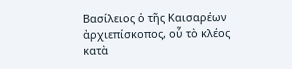Βασίλειος ὁ τῆς Καισαρέων ἀρχιεπίσκοπος, οὗ τὸ κλέος κατὰ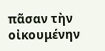πᾶσαν τὴν οἰκουμένην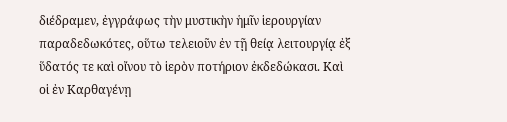διέδραμεν, ἐγγράφως τὴν μυστικὴν ἡμῖν ἱερουργίαν παραδεδωκότες, οὕτω τελειοῦν ἐν τῇ θείᾳ λειτουργίᾳ ἐξ ὕδατός τε καὶ οἴνου τὸ ἱερὸν ποτήριον ἐκδεδώκασι. Καὶ οἱ ἐν Καρθαγένῃ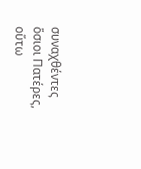συναχθέντες ὅσιοι Πατέρες, οὕτω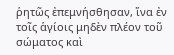ῥητῶς ἐπεμνήσθησαν, ἵνα ἐν τοῖς ἁγίοις μηδὲν πλέον τοῦ σώματος καὶ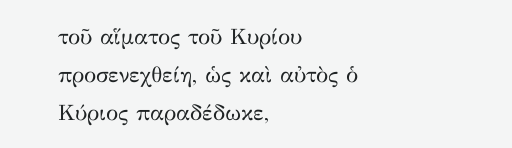τοῦ αἵματος τοῦ Κυρίου προσενεχθείη, ὡς καὶ αὐτὸς ὁ Κύριος παραδέδωκε,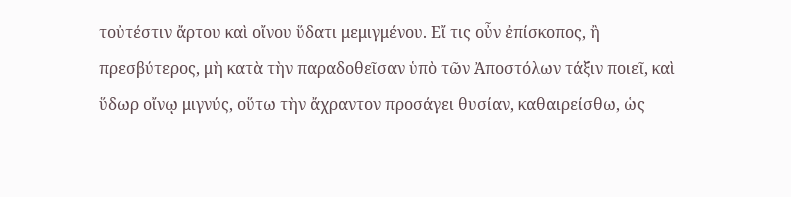τοὐτέστιν ἄρτου καὶ οἴνου ὕδατι μεμιγμένου. Εἴ τις οὖν ἐπίσκοπος, ἢ πρεσβύτερος, μὴ κατὰ τὴν παραδοθεῖσαν ὑπὸ τῶν Ἀποστόλων τάξιν ποιεῖ, καὶ ὕδωρ οἴνῳ μιγνύς, οὕτω τὴν ἄχραντον προσάγει θυσίαν, καθαιρείσθω, ὡς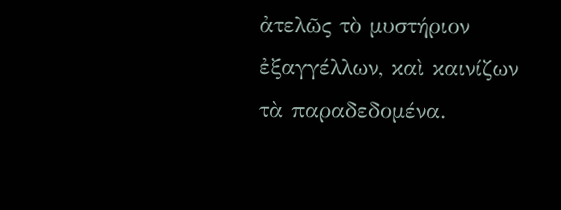ἀτελῶς τὸ μυστήριον ἐξαγγέλλων, καὶ καινίζων τὰ παραδεδομένα.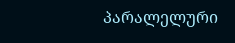პარალელური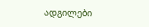ადგილები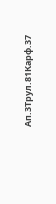Ап.3Трул.81Карф.37